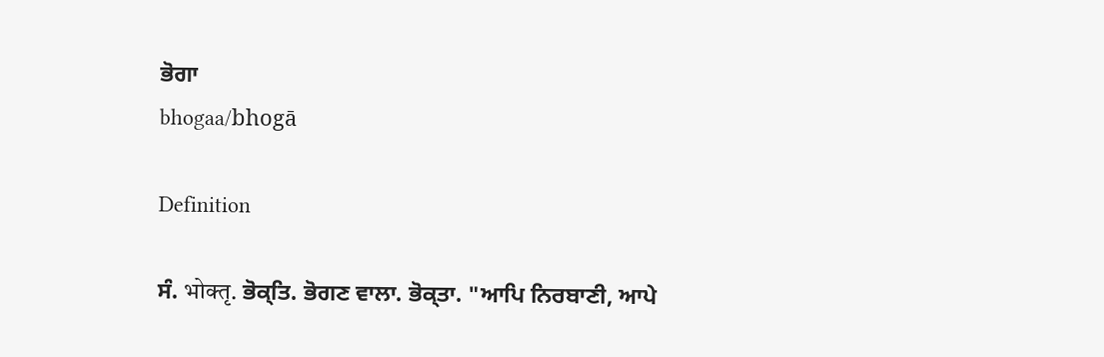ਭੋਗਾ
bhogaa/bhogā

Definition

ਸੰ. भोक्तृ. ਭੋਕ੍ਤਿ. ਭੋਗਣ ਵਾਲਾ. ਭੋਕ੍ਤਾ. "ਆਪਿ ਨਿਰਬਾਣੀ, ਆਪੇ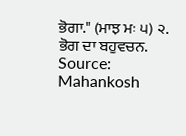ਭੋਗਾ." (ਮਾਝ ਮਃ ੫) ੨. ਭੋਗ ਦਾ ਬਹੁਵਚਨ.
Source: Mahankosh